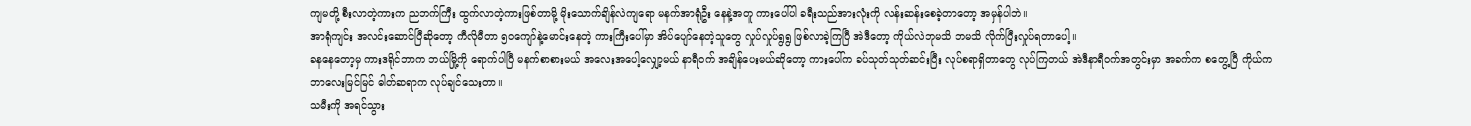ကျမတို့ စီးလာတဲ့ကားက ညဘက်ကြီး ထွက်လာတဲ့ကားဖြစ်တာမို့ မိုးသောက်ချိန်လဲကျရော မနက်အာရုံဦး နေနဲ့အတူ ကားပေါ်ပါ ခရီးသည်အားလုံးကို လန်းဆန်းစေခဲ့တာတော့ အမှန်ပါဘဲ။
အာရုံကျင်း အလင်းဆောင်ပြီဆိုတော့ ကီလိုမီတာ ၅၀ကျော်နဲ့မောင်းနေတဲ့ ကားကြီးပေါ်မှာ အိပ်ပျော်နေတဲ့သူတွေ လှုပ်လှုပ်ရွရွ ဖြစ်လာခဲ့ကြပြီ အဲဒီတော့ ကိုယ်လဲဘုမသိ ဘမသိ လိုက်ပြီးလှုပ်ရတာပေါ့။
ခနနေတော့မှ ကားဒရိုင်ဘာက ဘယ်မြို့ကို ရောက်ပါပြီ မနက်စာစားမယ် အလေးအပေါ့လျှော့မယ် နာရီ၀က် အချိန်ပေးမယ်ဆိုတော့ ကားပေါ်က ခပ်သုတ်သုတ်ဆင်းပြီး လုပ်စရာရှိတာတွေ လုပ်ကြတယ် အဲဒီနာရီ၀က်အတွင်းမှာ အခက်က စတွေ့ပြီ ကိုယ်ကဘာလေးမြင်မြင် ဓါတ်ဆရာက လုပ်ချင်သေးတာ။
သမီးကို အရင်သွား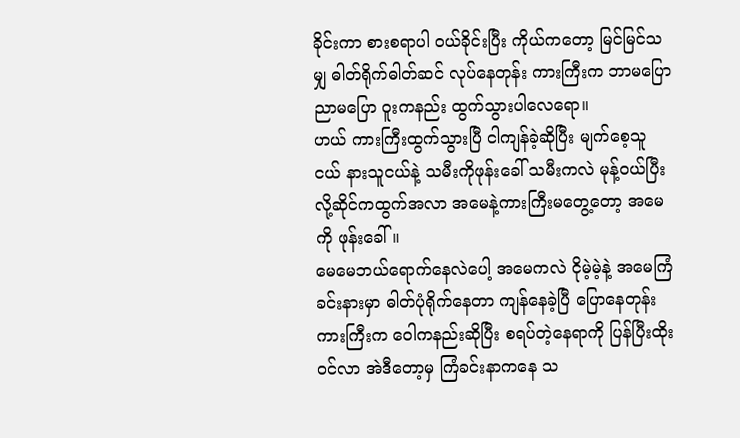ခိုင်းကာ စားစရာပါ ၀ယ်ခိုင်းပြီး ကိုယ်ကတော့ မြင်မြင်သမျှ ဓါတ်ရိုက်ဓါတ်ဆင် လုပ်နေတုန်း ကားကြီးက ဘာမပြော ညာမပြော ဝူးကနည်း ထွက်သွားပါလေရော။
ဟယ် ကားကြီးထွက်သွားပြီ ငါကျန်ခဲ့ဆိုပြီး မျက်စေ့သူငယ် နားသူငယ်နဲ့ သမီးကိုဖုန်းခေါ် သမီးကလဲ မုန့်၀ယ်ပြီးလို့ဆိုင်ကထွက်အလာ အမေနဲ့ကားကြီးမတွေ့တော့ အမေကို ဖုန်းခေါ်။
မေမေဘယ်ရောက်နေလဲပေါ့ အမေကလဲ ငိုမဲ့မဲ့နဲ့ အမေကြံခင်းနားမှာ ဓါတ်ပုံရိုက်နေတာ ကျန်နေခဲ့ပြီ ပြောနေတုန်း ကားကြီးက ဝေါကနည်းဆိုပြီး စရပ်တဲ့နေရာကို ပြန်ပြီးထိုး၀င်လာ အဲဒီတော့မှ ကြံခင်းနာကနေ သ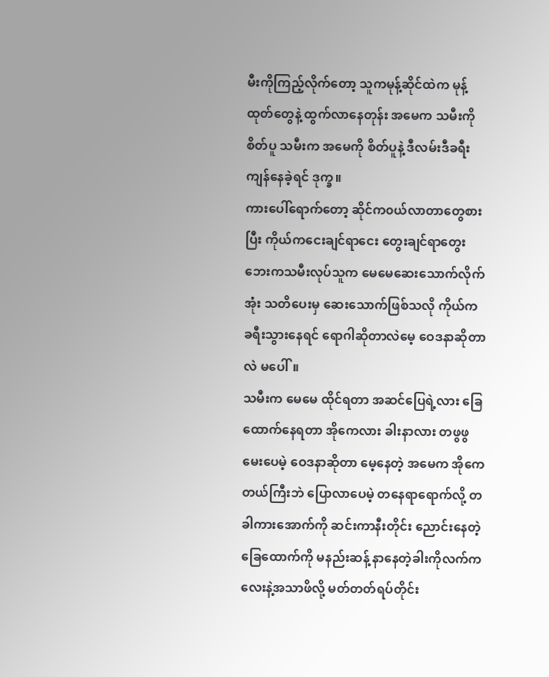မီးကိုကြည့်လိုက်တော့ သူကမုန့်ဆိုင်ထဲက မုန့်ထုတ်တွေနဲ့ ထွက်လာနေတုန်း အမေက သမီးကိုစိတ်ပူ သမီးက အမေကို စိတ်ပူနဲ့ ဒီလမ်းဒီခရီး ကျန်နေခဲ့ရင် ဒုက္ခ။
ကားပေါ်ရောက်တော့ ဆိုင်က၀ယ်လာတာတွေစားပြီး ကိုယ်ကငေးချင်ရာငေး တွေးချင်ရာတွေး ဘေးကသမီးလုပ်သူက မေမေဆေးသောက်လိုက်အုံး သတိပေးမှ ဆေးသောက်ဖြစ်သလို ကိုယ်က ခရီးသွားနေရင် ရောဂါဆိုတာလဲမေ့ ဝေဒနာဆိုတာလဲ မပေါ်။
သမီးက မေမေ ထိုင်ရတာ အဆင်ပြေရဲ့လား ခြေထောက်နေရတာ အိုကေလား ခါးနာလား တဖွဖွမေးပေမဲ့ ဝေဒနာဆိုတာ မေ့နေတဲ့ အမေက အိုကေတယ်ကြီးဘဲ ပြောလာပေမဲ့ တနေရာရောက်လို့ တခါကားအောက်ကို ဆင်းကာနီးတိုင်း ညောင်းနေတဲ့ ခြေထောက်ကို မနည်းဆန့် နာနေတဲ့ခါးကိုလက်ကလေးနဲ့အသာဖိလို့ မတ်တတ်ရပ်တိုင်း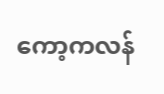ကော့ကလန်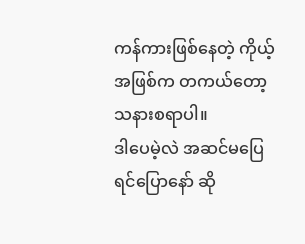ကန်ကားဖြစ်နေတဲ့ ကိုယ့်အဖြစ်က တကယ်တော့ သနားစရာပါ။
ဒါပေမဲ့လဲ အဆင်မပြေရင်ပြောနော် ဆို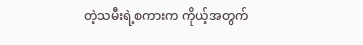တဲ့သမီးရဲ့စကားက ကိုယ့်အတွက်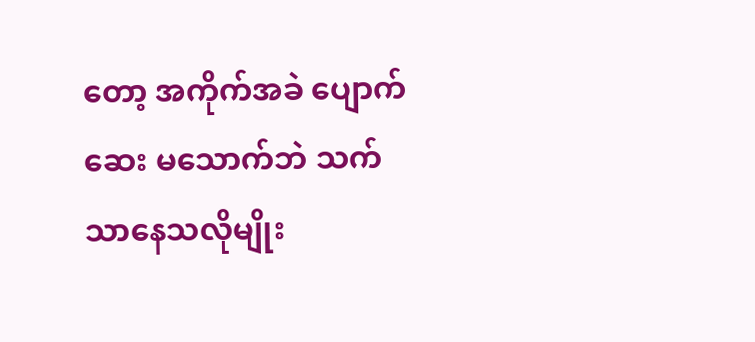တော့ အကိုက်အခဲ ပျောက်ဆေး မသောက်ဘဲ သက်သာနေသလိုမျိုး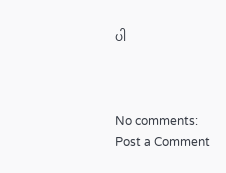ပါ



No comments:
Post a Comment